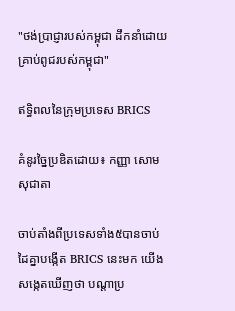"ថង់ប្រាជ្ញារបស់កម្ពុជា ដឹកនាំដោយគ្រាប់ពូជរបស់កម្ពុជា"

ឥទ្ធិពលនៃក្រុមប្រទេស BRICS

គំនូរច្នៃប្រឌិតដោយ៖ កញ្ញា សោម សុជាតា

ចាប់តាំងពីប្រទេសទាំង៥បានចាប់ដៃគ្នាបង្កើត BRICS នេះមក យើងសង្កេតឃើញថា បណ្តាប្រ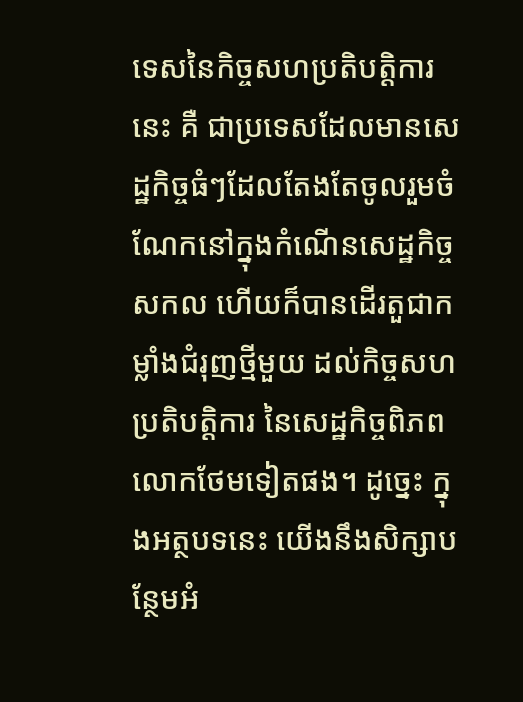ទេសនៃកិច្ចសហប្រតិបត្តិការនេះ គឺ ជាប្រទេសដែលមានសេដ្ឋកិច្ចធំៗដែលតែងតែចូលរួមចំណែកនៅក្នុងកំណើនសេដ្ឋកិច្ចសកល ហើយក៏បានដើរតួជាកម្លាំងជំរុញថ្មីមួយ ដល់កិច្ចសហប្រតិបត្តិការ នៃសេដ្ឋកិច្ចពិភពលោកថែមទៀតផង។ ដូច្នេះ ក្នុងអត្ថបទនេះ យើងនឹងសិក្សាបន្ថែមអំ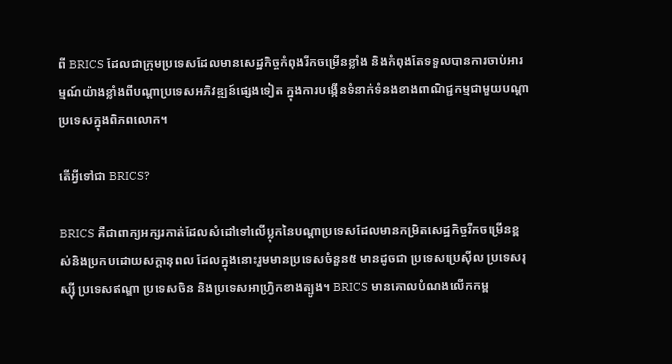ពី BRICS ដែលជាក្រុមប្រទេសដែលមានសេដ្ឋកិច្ចកំពុងរីកចម្រើនខ្លាំង និងកំពុងតែទទួលបានការចាប់អារម្មណ៍យ៉ាងខ្លាំងពីបណ្ដាប្រទេសអភិវឌ្ឍន៍ផ្សេងទៀត ក្នុងការបង្កើនទំនាក់ទំនងខាងពាណិជ្ជកម្មជាមួយបណ្ដាប្រទេសក្នុងពិភពលោក។

តើអ្វីទៅជា BRICS?

BRICS គឺជាពាក្យអក្សរកាត់ដែលសំដៅទៅលើប្លុកនៃបណ្ដាប្រទេសដែលមានកម្រិតសេដ្ឋកិច្ចរីកចម្រើនខ្ពស់និងប្រកបដោយសក្តានុពល ដែលក្នុងនោះរួមមានប្រទេសចំនួន៥ មានដូចជា ប្រទេសប្រេស៊ីល ប្រទេសរុស្ស៊ី ប្រទេសឥណ្ឌា ប្រទេសចិន និងប្រទេសអាហ្វ្រិកខាងត្បូង។ BRICS មានគោលបំណងលើកកម្ព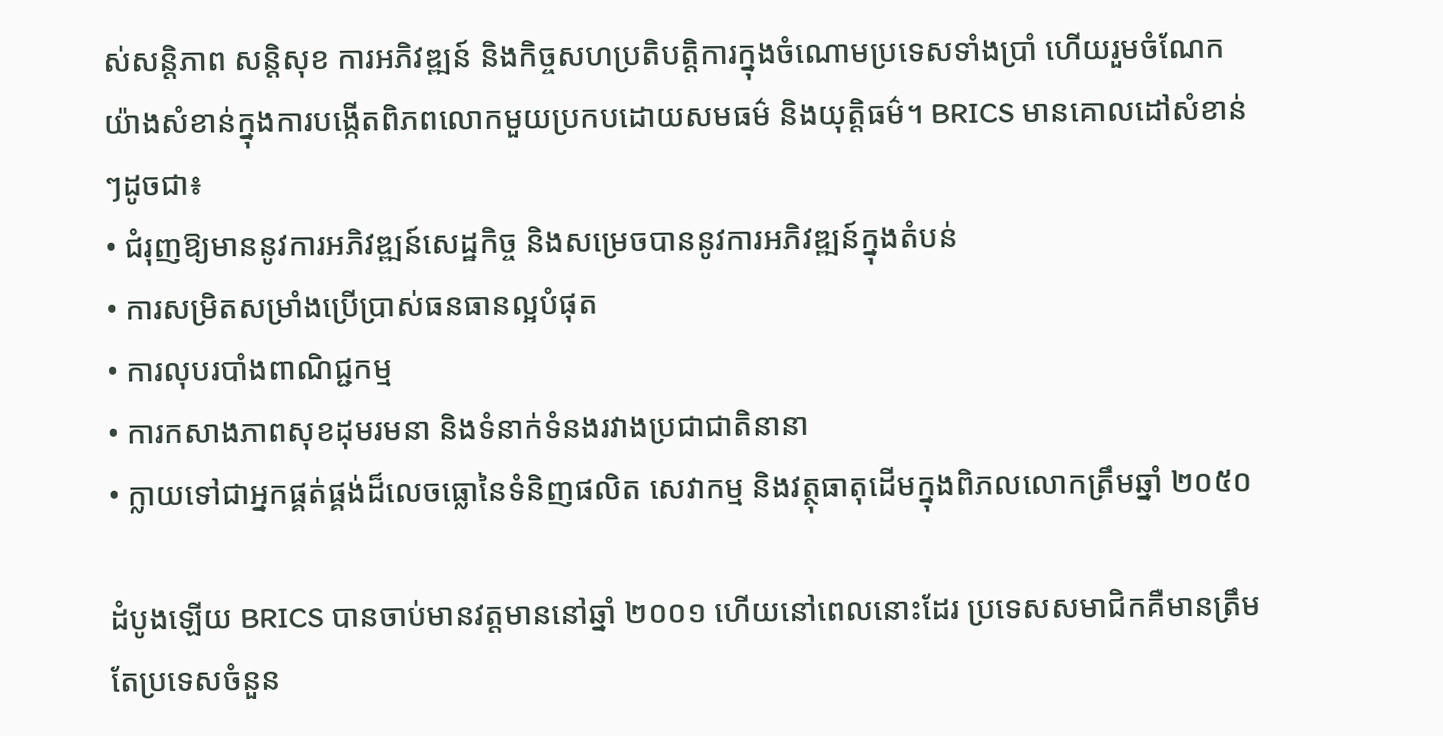ស់សន្តិភាព សន្តិសុខ ការអភិវឌ្ឍន៍ និងកិច្ចសហប្រតិបត្តិការក្នុងចំណោមប្រទេសទាំងប្រាំ ហើយរួមចំណែកយ៉ាងសំខាន់ក្នុងការបង្កើតពិភពលោកមួយប្រកបដោយសមធម៌ និងយុត្តិធម៌។ BRICS មានគោលដៅសំខាន់ៗដូចជា៖
• ជំរុញឱ្យមាននូវការអភិវឌ្ឍន៍សេដ្ឋកិច្ច និងសម្រេចបាននូវការអភិវឌ្ឍន៍ក្នុងតំបន់
• ការសម្រិតសម្រាំងប្រើប្រាស់ធនធានល្អបំផុត
• ការលុបរបាំងពាណិជ្ជកម្ម
• ការកសាងភាពសុខដុមរមនា និងទំនាក់ទំនងរវាងប្រជាជាតិនានា
• ក្លាយទៅជាអ្នកផ្គត់ផ្គង់ដ៏លេចធ្លោនៃទំនិញផលិត សេវាកម្ម និងវត្ថុធាតុដើមក្នុងពិភលលោកត្រឹមឆ្នាំ ២០៥០

ដំបូងឡើយ BRICS បានចាប់មានវត្តមាននៅឆ្នាំ ២០០១ ហើយនៅពេលនោះដែរ ប្រទេសសមាជិកគឺមានត្រឹមតែប្រទេសចំនួន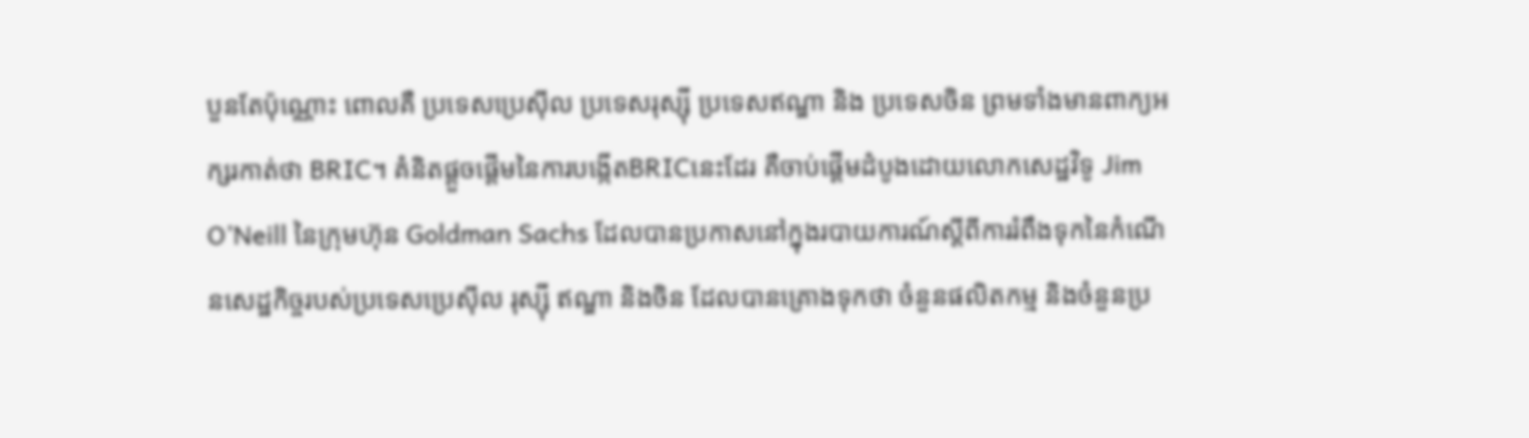បួនតែប៉ុណ្ណោះ ពោលគឺ ប្រទេសប្រេស៊ីល ប្រទេសរុស្ស៊ី ប្រទេសឥណ្ឌា និង ប្រទេសចិន ព្រមទាំងមានពាក្យអក្សរកាត់ថា BRIC។ គំនិតផ្ដួចផ្ដើមនៃការបង្កើតBRICនេះដែរ គឺចាប់ផ្ដើមដំបូងដោយលោកសេដ្ឋវិទូ Jim O’Neill នៃក្រុមហ៊ុន Goldman Sachs ដែលបានប្រកាសនៅក្នុងរបាយការណ៍ស្តីពីការរំពឹងទុកនៃកំណើនសេដ្ឋកិច្ចរបស់ប្រទេសប្រេស៊ីល រុស្ស៊ី ឥណ្ឌា និងចិន ដែលបានគ្រោងទុកថា ចំនួនផលិតកម្ម និងចំនួនប្រ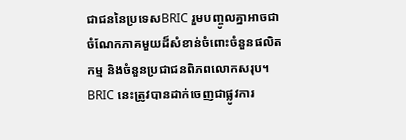ជាជននៃប្រទេសBRIC រួមបញ្ចូលគ្នាអាចជាចំណែកភាគមួយដ៏សំខាន់ចំពោះចំនួនផលិតកម្ម និងចំនួនប្រជាជនពិភពលោកសរុប។ BRIC នេះត្រូវបានដាក់ចេញជាផ្លូវការ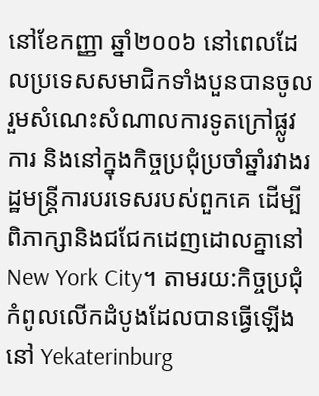នៅខែកញ្ញា ឆ្នាំ២០០៦ នៅពេលដែលប្រទេសសមាជិកទាំងបួនបានចូលរួមសំណេះសំណាលការទូតក្រៅផ្លូវការ និងនៅក្នុងកិច្ចប្រជុំប្រចាំឆ្នាំរវាងរដ្ឋមន្រ្តីការបរទេសរបស់ពួកគេ ដើម្បីពិភាក្សានិងជជែកដេញដោលគ្នានៅ New York City។ តាមរយ:កិច្ចប្រជុំកំពូលលើកដំបូងដែលបានធ្វើឡើងនៅ Yekaterinburg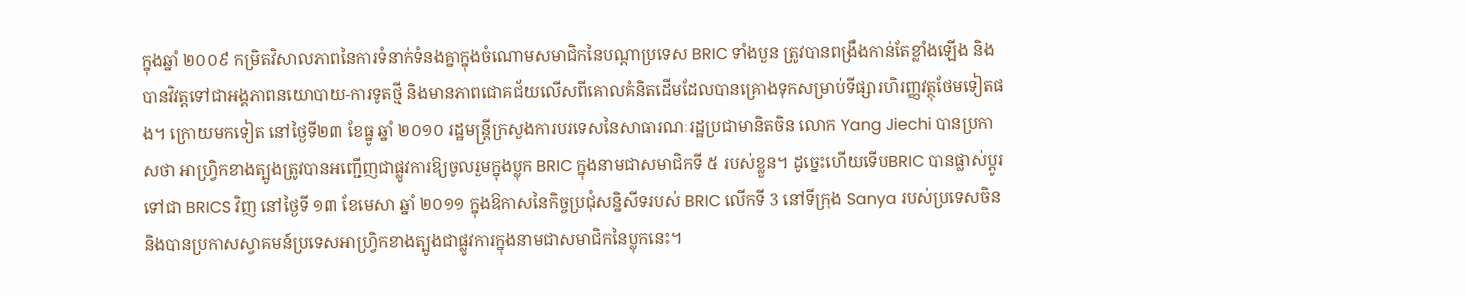ក្នុងឆ្នាំ ២០០៩ កម្រិតវិសាលភាពនៃការទំនាក់ទំនងគ្នាក្នុងចំណោមសមាជិកនៃបណ្តាប្រទេស BRIC ទាំងបួន ត្រូវបានពង្រឹងកាន់តែខ្លាំងឡើង និងបានវិវត្តទៅជាអង្គភាពនយោបាយ-ការទូតថ្មី និងមានភាពជោគជ័យលើសពីគោលគំនិតដើមដែលបានគ្រោងទុកសម្រាប់ទីផ្សារហិរញ្ញវត្ថុថែមទៀតផង។ ក្រោយមកទៀត នៅថ្ងៃទី២៣ ខែធ្នូ ឆ្នាំ ២០១០ រដ្ឋមន្ត្រីក្រសួងការបរទេសនៃសាធារណៈរដ្ឋប្រជាមានិតចិន លោក Yang Jiechi បានប្រកាសថា អាហ្វ្រិកខាងត្បូងត្រូវបានអញ្ជើញជាផ្លូវការឱ្យចូលរួមក្នុងប្លុក BRIC ក្នុងនាមជាសមាជិកទី ៥ របស់ខ្លួន។ ដូច្នេះហើយទើបBRIC បានផ្លាស់ប្ដូរទៅជា BRICS វិញ នៅថ្ងៃទី ១៣ ខែមេសា ឆ្នាំ ២០១១ ក្នុងឱកាសនៃកិច្ចប្រជុំសន្និសីទរបស់ BRIC លើកទី 3 នៅទីក្រុង Sanya របស់ប្រទេសចិន និងបានប្រកាសស្វាគមន៍ប្រទេសអាហ្វ្រិកខាងត្បូងជាផ្លូវការក្នុងនាមជាសមាជិកនៃប្លុកនេះ។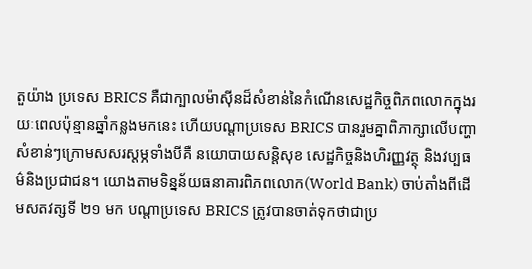តួយ៉ាង ប្រទេស BRICS គឺជាក្បាលម៉ាស៊ីនដ៏សំខាន់នៃកំណើនសេដ្ឋកិច្ចពិភពលោកក្នុងរយៈពេលប៉ុន្មានឆ្នាំកន្លងមកនេះ ហើយបណ្តាប្រទេស BRICS បានរួមគ្នាពិភាក្សាលើបញ្ហាសំខាន់ៗក្រោមសសរស្តម្ភទាំងបីគឺ នយោបាយសន្តិសុខ សេដ្ឋកិច្ចនិងហិរញ្ញវត្ថុ និងវប្បធម៌និងប្រជាជន។ យោងតាមទិន្នន័យធនាគារពិភពលោក(World Bank) ចាប់តាំងពីដើមសតវត្សទី ២១ មក បណ្តាប្រទេស BRICS ត្រូវបានចាត់ទុកថាជាប្រ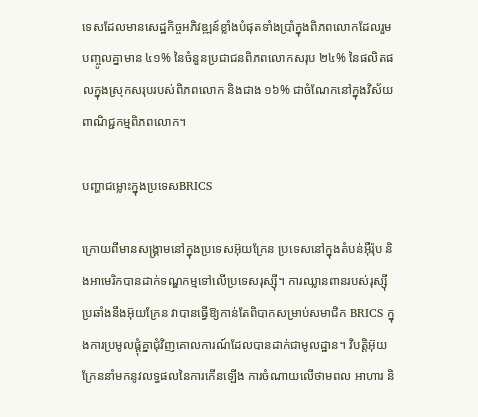ទេសដែលមានសេដ្ឋកិច្ចអភិវឌ្ឍន៍ខ្លាំងបំផុតទាំងប្រាំក្នុងពិភពលោកដែលរួមបញ្ចូលគ្នាមាន ៤១% នៃចំនួនប្រជាជនពិភពលោកសរុប ២៤% នៃផលិតផលក្នុងស្រុកសរុបរបស់ពិភពលោក និងជាង ១៦% ជាចំណែកនៅក្នុងវិស័យពាណិជ្ជកម្មពិភពលោក។

បញ្ហាជម្លោះក្នុងប្រទេសBRICS

ក្រោយពីមានសង្រ្គាមនៅក្នុងប្រទេសអ៊ុយក្រែន ប្រទេសនៅក្នុងតំបន់អ៊ឺរ៉ុប និងអាមេរិកបានដាក់ទណ្ឌកម្មទៅលើប្រទេសរុស្ស៊ី។ ការឈ្លានពានរបស់រុស្ស៊ីប្រឆាំងនឹងអ៊ុយក្រែន វាបានធ្វើឱ្យកាន់តែពិបាកសម្រាប់សមាជិក BRICS ក្នុងការប្រមូលផ្តុំគ្នាជុំវិញគោលការណ៍ដែលបានដាក់ជាមូលដ្ឋាន។ វិបត្តិអ៊ុយក្រែននាំមកនូវលទ្ធផលនៃការកើនឡើង ការចំណាយលើថាមពល អាហារ និ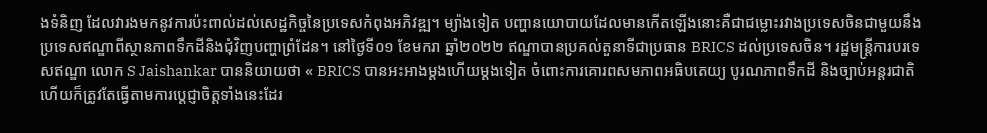ងទំនិញ ដែលវារងមកនូវការប៉ះពាល់ដល់សេដ្ឋកិច្ចនៃប្រទេសកំពុងអភិវឌ្ឍ។ ម្យ៉ាងទៀត បញ្ហានយោបាយដែលមានកើតឡើងនោះគឺជាជម្លោះរវាងប្រទេសចិនជាមួយនឹងប្រទេសឥណ្ឌាពីស្ថានភាពទឹកដីនិងជុំវិញបញ្ហាព្រំដែន។ នៅថ្ងៃទី០១ ខែមករា ឆ្នាំ២០២២ ឥណ្ឌាបានប្រគល់តួនាទីជាប្រធាន BRICS ដល់ប្រទេសចិន។ រដ្ឋមន្ត្រីការបរទេសឥណ្ឌា លោក S Jaishankar បាននិយាយថា « BRICS បានអះអាងម្តងហើយម្តងទៀត ចំពោះការគោរពសមភាពអធិបតេយ្យ បូរណភាពទឹកដី និងច្បាប់អន្តរជាតិ ហើយក៏ត្រូវតែធ្វើតាមការប្តេជ្ញាចិត្តទាំងនេះដែរ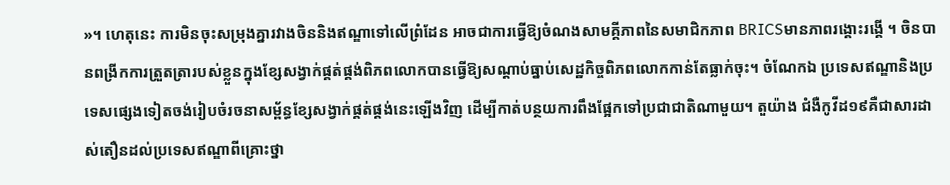»។ ហេតុនេះ ការមិនចុះសម្រុងគ្នារវាងចិននិងឥណ្ឌាទៅលើព្រំដែន អាចជាការធ្វើឱ្យចំណងសាមគ្គីភាពនៃសមាជិកភាព BRICSមានភាពរង្គោះរង្គើ ។ ចិនបានពង្រីកការត្រួតត្រារបស់ខ្លួនក្នុងខ្សែសង្វាក់ផ្គត់ផ្គង់ពិភពលោកបានធ្វើឱ្យសណ្តាប់ធ្នាប់សេដ្ឋកិច្ចពិភពលោកកាន់តែធ្លាក់ចុះ។ ចំណែកឯ ប្រទេសឥណ្ឌានិងប្រទេសផ្សេងទៀតចង់រៀបចំរចនាសម្ព័ន្ធខ្សែសង្វាក់ផ្គត់ផ្គង់នេះឡើងវិញ ដើម្បីកាត់បន្ថយការពឹងផ្អែកទៅប្រជាជាតិណាមួយ។ តួយ៉ាង ជំងឺកូវីដ១៩គឺជាសារដាស់តឿនដល់ប្រទេសឥណ្ឌាពីគ្រោះថ្នា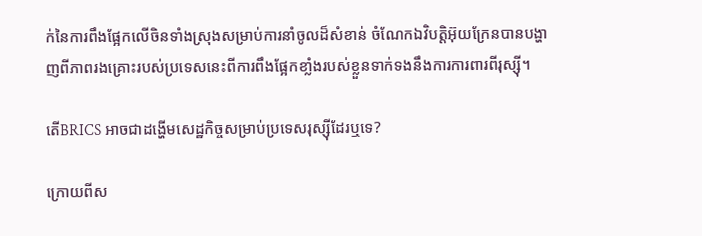ក់នៃការពឹងផ្អែកលើចិនទាំងស្រុងសម្រាប់ការនាំចូលដ៏សំខាន់ ចំណែកឯវិបត្តិអ៊ុយក្រែនបានបង្ហាញពីភាពរងគ្រោះរបស់ប្រទេសនេះពីការពឹងផ្អែកខាំ្លងរបស់ខ្លួនទាក់ទងនឹងការការពារពីរុស្ស៊ី។

តើBRICS អាចជាដង្ហើមសេដ្ឋកិច្ចសម្រាប់ប្រទេសរុស្ស៊ីដែរឬទេ?

ក្រោយពីស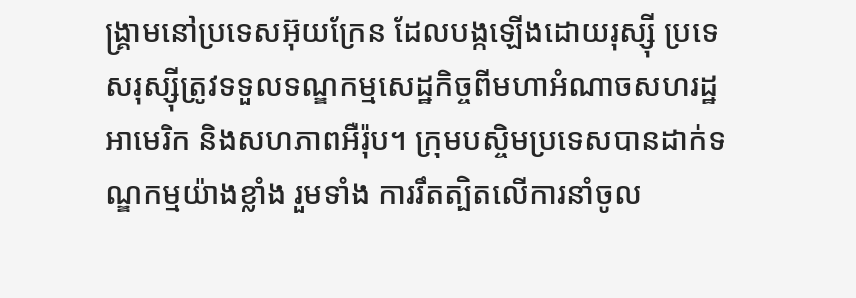ង្គ្រាមនៅប្រទេសអ៊ុយក្រែន ដែលបង្កឡើងដោយរុស្ស៊ី ប្រទេសរុស្ស៊ីត្រូវទទួលទណ្ឌកម្មសេដ្ឋកិច្ចពីមហាអំណាចសហរដ្ឋអាមេរិក និងសហភាពអឺរ៉ុប។ ក្រុមបស្ចិមប្រទេសបានដាក់ទណ្ឌកម្មយ៉ាងខ្លាំង រួមទាំង ការរឹតត្បិតលើការនាំចូល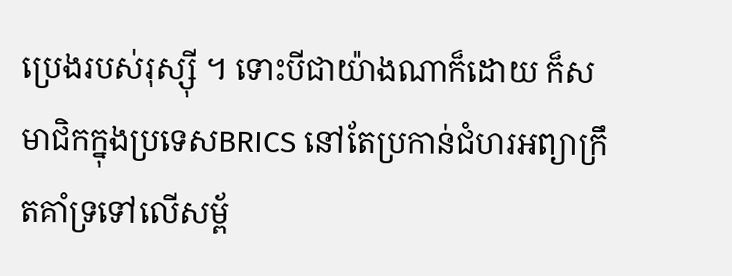ប្រេងរបស់រុស្ស៊ី ។ ទោះបីជាយ៉ាងណាក៏ដោយ ក៏សមាជិកក្នុងប្រទេសBRICS នៅតែប្រកាន់ជំហរអព្យាក្រឹតគាំទ្រទៅលើសម្ព័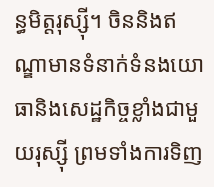ន្ធមិត្តរុស្ស៊ី។ ចិននិងឥណ្ឌាមានទំនាក់ទំនងយោធានិងសេដ្ឋកិច្ចខ្លាំងជាមួយរុស្ស៊ី ព្រមទាំងការទិញ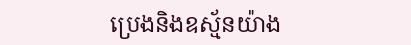ប្រេងនិងឧស្ម័នយ៉ាង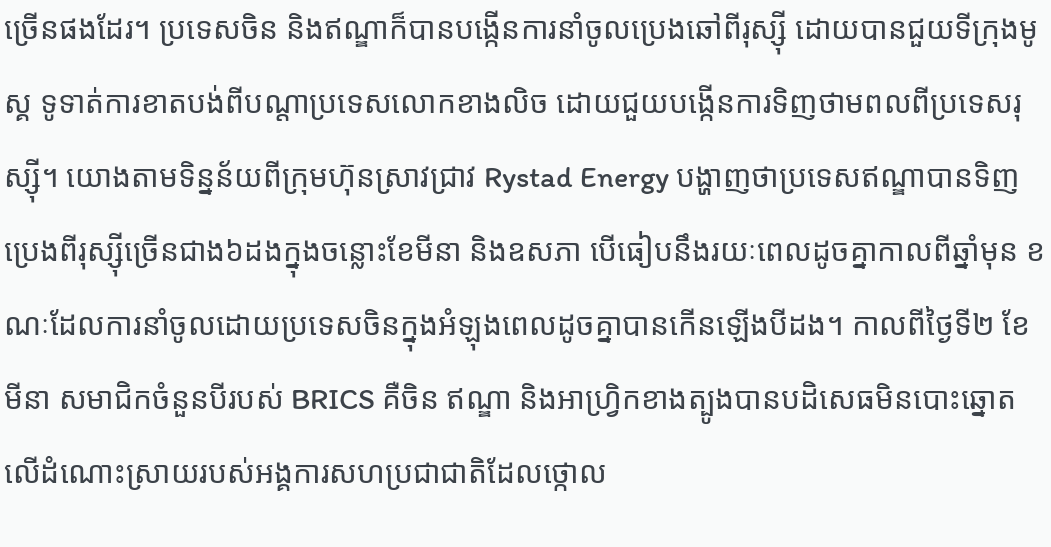ច្រើនផងដែរ។ ប្រទេសចិន និងឥណ្ឌាក៏បានបង្កើនការនាំចូលប្រេងឆៅពីរុស្ស៊ី ដោយបានជួយទីក្រុងមូស្គ ទូទាត់ការខាតបង់ពីបណ្តាប្រទេសលោកខាងលិច ដោយជួយបង្កើនការទិញថាមពលពីប្រទេសរុស្ស៊ី។ យោងតាមទិន្នន័យពីក្រុមហ៊ុនស្រាវជ្រាវ Rystad Energy បង្ហាញថាប្រទេសឥណ្ឌាបានទិញប្រេងពីរុស្ស៊ីច្រើនជាង៦ដងក្នុងចន្លោះខែមីនា និងឧសភា បើធៀបនឹងរយៈពេលដូចគ្នាកាលពីឆ្នាំមុន ខណៈដែលការនាំចូលដោយប្រទេសចិនក្នុងអំឡុងពេលដូចគ្នាបានកើនឡើងបីដង។ កាលពីថ្ងៃទី២ ខែមីនា សមាជិកចំនួនបីរបស់ BRICS គឺចិន ឥណ្ឌា និងអាហ្រ្វិកខាងត្បូងបានបដិសេធមិនបោះឆ្នោតលើដំណោះស្រាយរបស់អង្គការសហប្រជាជាតិដែលថ្កោល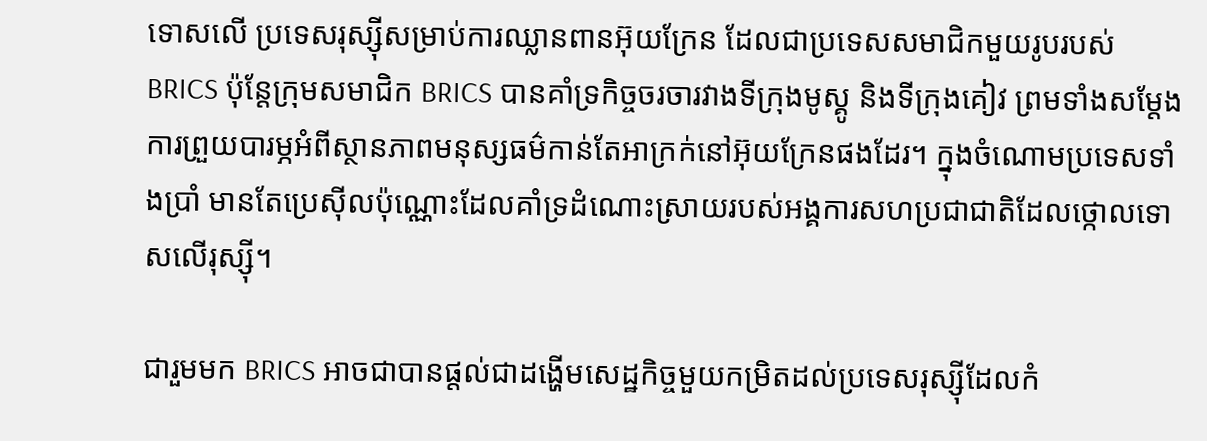ទោសលើ ប្រទេសរុស្ស៊ីសម្រាប់ការឈ្លានពានអ៊ុយក្រែន ដែលជាប្រទេសសមាជិកមួយរូបរបស់ BRICS ប៉ុន្តែក្រុមសមាជិក BRICS បានគាំទ្រកិច្ចចរចារវាងទីក្រុងមូស្គូ និងទីក្រុងគៀវ ព្រមទាំងសម្តែងការព្រួយបារម្ភអំពីស្ថានភាពមនុស្សធម៌កាន់តែអាក្រក់នៅអ៊ុយក្រែនផងដែរ។ ក្នុងចំណោមប្រទេសទាំងប្រាំ មានតែប្រេស៊ីលប៉ុណ្ណោះដែលគាំទ្រដំណោះស្រាយរបស់អង្គការសហប្រជាជាតិដែលថ្កោលទោសលើរុស្ស៊ី។

ជារួមមក BRICS អាចជាបានផ្តល់ជាដង្ហើមសេដ្ឋកិច្ចមួយកម្រិតដល់ប្រទេសរុស្ស៊ីដែលកំ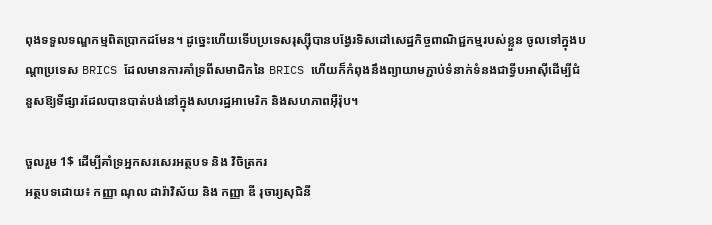ពុងទទួលទណ្ឌកម្មពិតប្រាកដមែន។ ដូច្នេះហើយទើបប្រទេសរុស្ស៊ីបានបង្វែរទិសដៅសេដ្ឋកិច្ចពាណិជ្ជកម្មរបស់ខ្លួន ចូលទៅក្នុងបណ្តាប្រទេស BRICS ដែលមានការគាំទ្រពីសមាជិកនៃ BRICS ហើយក៏កំពុងនឹងព្យាយាមភ្ជាប់ទំនាក់ទំនងជាទ្វីបអាស៊ីដើម្បីជំនួសឱ្យទីផ្សារដែលបានបាត់បង់នៅក្នុងសហរដ្ឋអាមេរិក និងសហភាពអ៊ឺរ៉ុប។

ចួលរួម 1$ ដើម្បីគាំទ្រអ្នកសរសេរអត្ថបទ និង វិចិត្រករ
អត្ថបទដោយ៖ កញ្ញា ណុល ដារ៉ាវិស័យ និង កញ្ញា ឌី រុចារ្យសុជិនី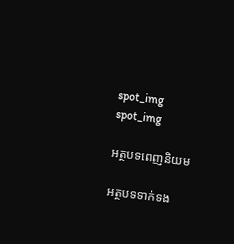spot_img
spot_img

អត្ថបទពេញនិយម

អត្ថបទទាក់ទង